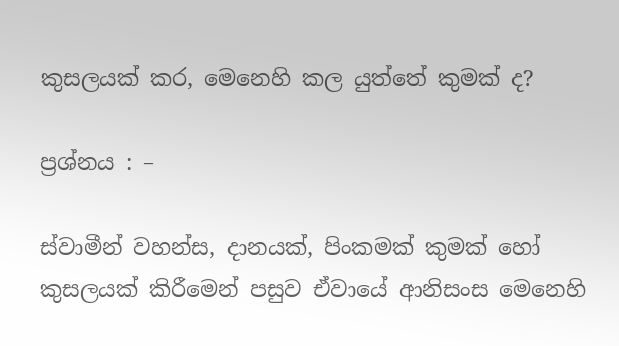කුසලයක් කර, මෙනෙහි කල යුත්තේ කුමක් ද?

ප්‍රශ්නය : –

ස්වාමීන් වහන්ස, දානයක්, පිංකමක් කුමක් හෝ කුසලයක් කිරීමෙන් පසුව ඒවායේ ආනිසංස මෙනෙහි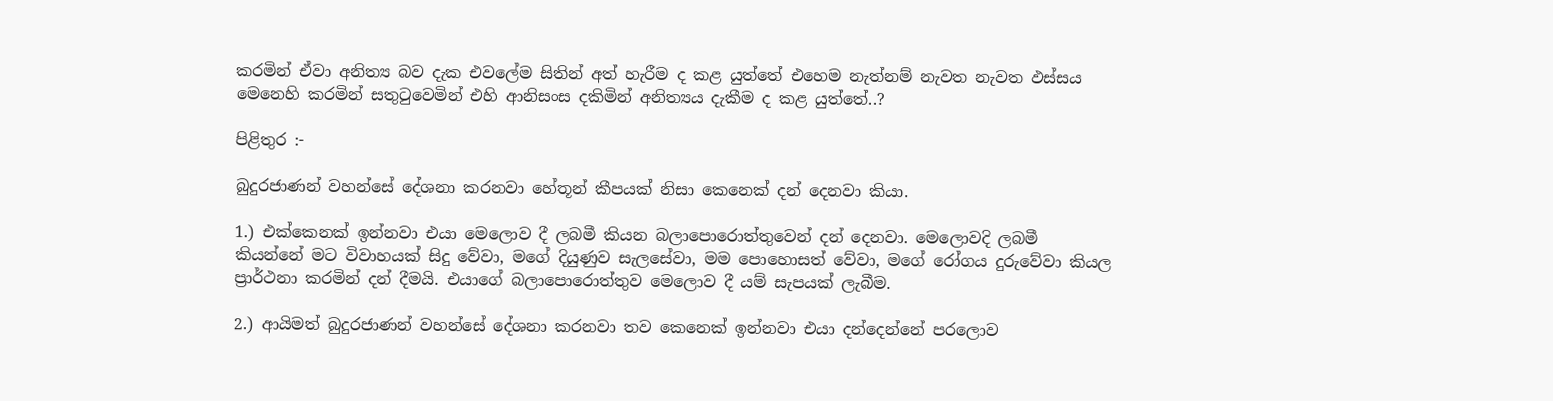කරමින් ඒවා අනිත්‍ය බව දැක එවලේම සිතින් අත් හැරීම ද කළ යුත්තේ එහෙම නැත්නම් නැවත නැවත ඵස්සය මෙනෙහි කරමින් සතුටුවෙමින් එහි ආනිසංස දකිමින් අනිත්‍යය දැකීම ද කළ යුත්තේ..?

පිළිතුර :-

බුදුරජාණන් වහන්සේ දේශනා කරනවා හේතූන් කීපයක් නිසා කෙනෙක් දන් දෙනවා කියා.

1.) එක්කෙනක් ඉන්නවා එයා මෙලොව දී ලබමී කියන බලාපොරොත්තුවෙන් දන් දෙනවා. මෙලොවදි ලබමී කියන්නේ මට විවාහයක් සිදු වේවා, මගේ දියුණුව සැලසේවා, මම පොහොසත් වේවා, මගේ රෝගය දුරුවේවා කියල ප්‍රාර්ථනා කරමින් දන් දීමයි. එයාගේ බලාපොරොත්තුව මෙලොව දී යම් සැපයක් ලැබීම.

2.) ආයිමත් බුදුරජාණන් වහන්සේ දේශනා කරනවා තව කෙනෙක් ඉන්නවා එයා දන්දෙන්නේ පරලොව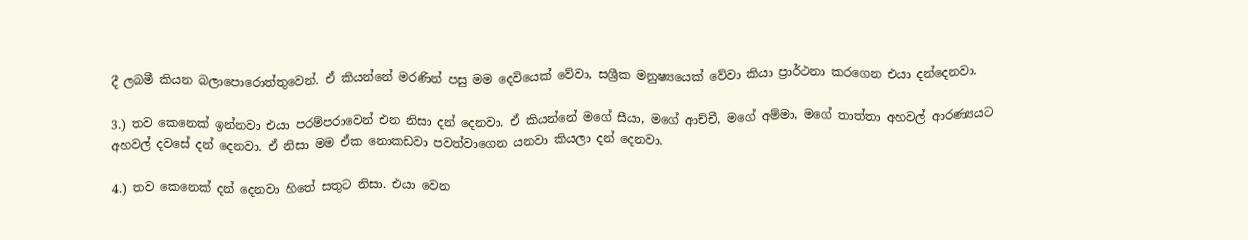දී ලබමී කියන බලාපොරොත්තුවෙන්. ඒ කියන්නේ මරණින් පසු මම දෙවියෙක් වේවා, සශ්‍රීක මනුෂ්‍යයෙක් වේවා කියා ප්‍රාර්ථනා කරගෙන එයා දන්දෙනවා.

3.) තව කෙනෙක් ඉන්නවා එයා පරම්පරාවෙන් එන නිසා දන් දෙනවා. ඒ කියන්නේ මගේ සීයා, මගේ ආච්චී, මගේ අම්මා, මගේ තාත්තා අහවල් ආරණ්‍යයට අහවල් දවසේ දන් දෙනවා. ඒ නිසා මම ඒක නොකඩවා පවත්වාගෙන යනවා කියලා දන් දෙනවා.

4.) තව කෙනෙක් දන් දෙනවා හිතේ සතුට නිසා. එයා වෙන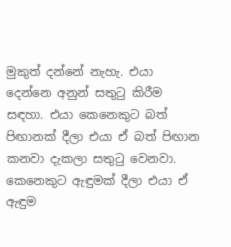මුකුත් දන්නේ නැහැ. එයා දෙන්නෙ අනුන් සතුටු කිරීම සඳහා. එයා කෙනෙකුට බත් පිඟානක් දීලා එයා ඒ බත් පිඟාන කනවා දැකලා සතුටු වෙනවා. කෙනෙකුට ඇඳුමක් දීලා එයා ඒ ඇඳුම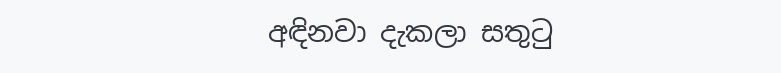අඳිනවා දැකලා සතුටු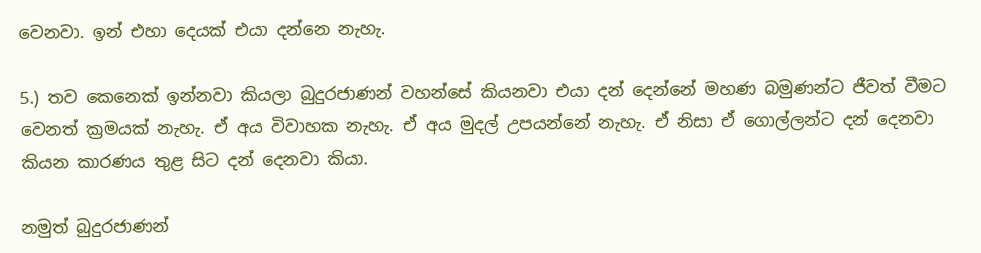වෙනවා. ඉන් එහා දෙයක් එයා දන්නෙ නැහැ.

5.) තව කෙනෙක් ඉන්නවා කියලා බුදුරජාණන් වහන්සේ කියනවා එයා දන් දෙන්නේ මහණ බමුණන්ට ජීවත් වීමට වෙනත් ක්‍රමයක් නැහැ. ඒ අය විවාහක නැහැ. ඒ අය මුදල් උපයන්නේ නැහැ. ඒ නිසා ඒ ගොල්ලන්ට දන් දෙනවා කියන කාරණය තුළ සිට දන් දෙනවා කියා.

නමුත් බුදුරජාණන්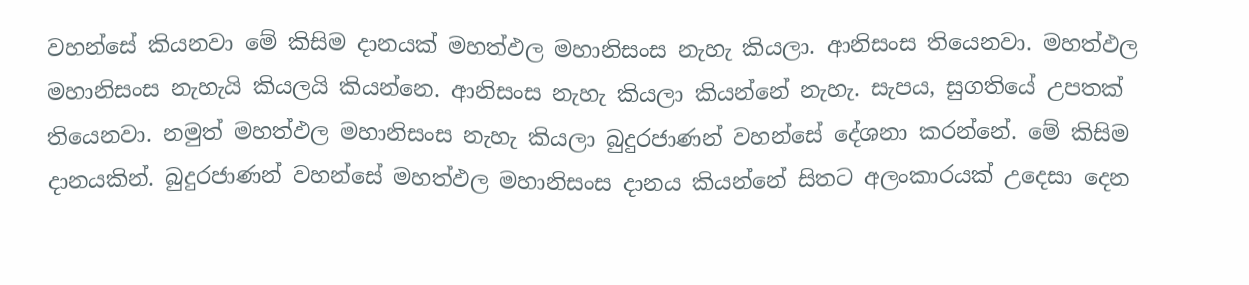වහන්සේ කියනවා මේ කිසිම දානයක් මහත්ඵල මහානිසංස නැහැ කියලා. ආනිසංස තියෙනවා. මහත්ඵල මහානිසංස නැහැයි කියලයි කියන්නෙ. ආනිසංස නැහැ කියලා කියන්නේ නැහැ. සැපය, සුගතියේ උපතක් තියෙනවා. නමුත් මහත්ඵල මහානිසංස නැහැ කියලා බුදුරජාණන් වහන්සේ දේශනා කරන්නේ. මේ කිසිම දානයකින්. බුදුරජාණන් වහන්සේ මහත්ඵල මහානිසංස දානය කියන්නේ සිතට අලංකාරයක් උදෙසා දෙන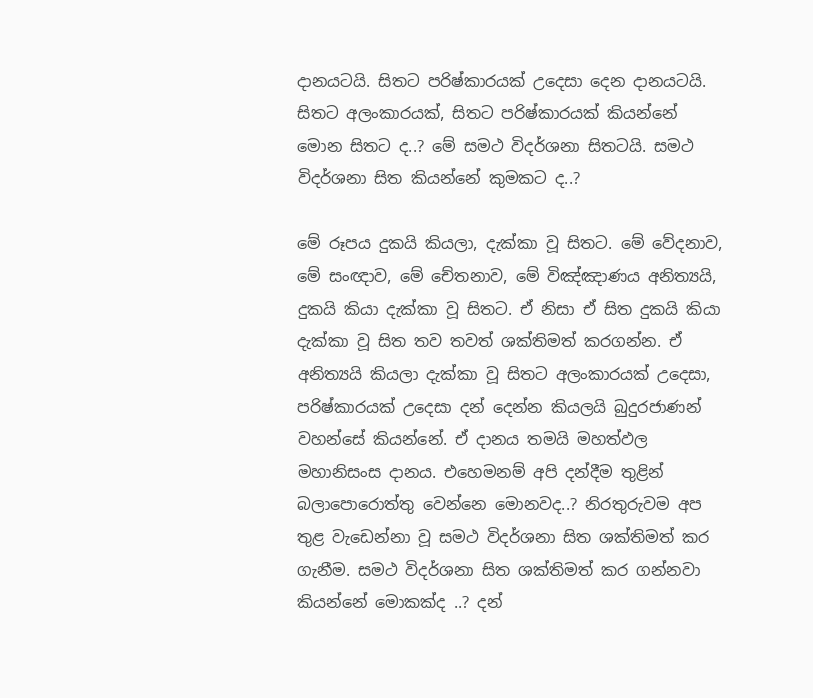දානයටයි. සිතට පරිෂ්කාරයක් උදෙසා දෙන දානයටයි. සිතට අලංකාරයක්, සිතට පරිෂ්කාරයක් කියන්නේ මොන සිතට ද..? මේ සමථ විදර්ශනා සිතටයි. සමථ විදර්ශනා සිත කියන්නේ කුමකට ද..?

මේ රූපය දුකයි කියලා, දැක්කා වූ සිතට. මේ වේදනාව, මේ සංඥාව, මේ චේතනාව, මේ විඤ්ඤාණය අනිත්‍යයි, දුකයි කියා දැක්කා වූ සිතට. ඒ නිසා ඒ සිත දුකයි කියා දැක්කා වූ සිත තව තවත් ශක්තිමත් කරගන්න. ඒ අනිත්‍යයි කියලා දැක්කා වූ සිතට අලංකාරයක් උදෙසා, පරිෂ්කාරයක් උදෙසා දන් දෙන්න කියලයි බුදුරජාණන් වහන්සේ කියන්නේ. ඒ දානය තමයි මහත්ඵල මහානිසංස දානය. එහෙමනම් අපි දන්දීම තුළින් බලාපොරොත්තු වෙන්නෙ මොනවද..? නිරතුරුවම අප තුළ වැඩෙන්නා වූ සමථ විදර්ශනා සිත ශක්තිමත් කර ගැනීම. සමථ විදර්ශනා සිත ශක්තිමත් කර ගන්නවා කියන්නේ මොකක්ද ..? දන්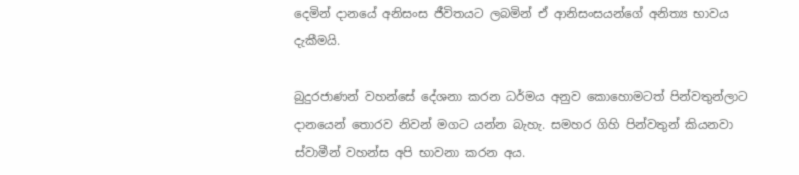දෙමින් දානයේ අනිසංස ජීවිතයට ලබමින් ඒ ආනිසංසයන්ගේ අනිත්‍ය භාවය දැකීමයි.

බුදුරජාණන් වහන්සේ දේශනා කරන ධර්මය අනුව කොහොමටත් පින්වතුන්ලාට දානයෙන් තොරව නිවන් මගට යන්න බැහැ. සමහර ගිහි පින්වතුන් කියනවා ස්වාමීන් වහන්ස අපි භාවනා කරන අය.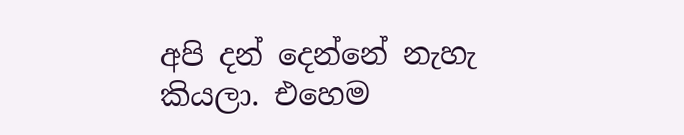අපි දන් දෙන්නේ නැහැ කියලා. එහෙම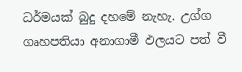ධර්මයක් බුදු දහමේ නැහැ. උග්ග ගෘහපතියා අනාගාමී ඵලයට පත් වී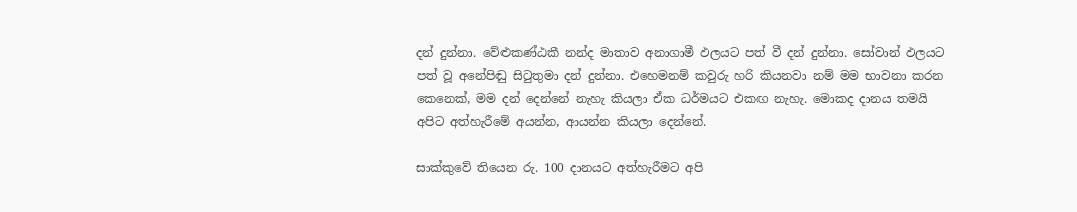දන් දුන්නා. වේළුකණ්ඨකී නන්ද මාතාව අනාගාමී ඵලයට පත් වී දන් දුන්නා. සෝවාන් ඵලයට පත් වූ අනේපිඬු සිටුතුමා දන් දුන්නා. එහෙමනම් කවුරු හරි කියනවා නම් මම භාවනා කරන කෙනෙක්, මම දන් දෙන්නේ නැහැ කියලා ඒක ධර්මයට එකඟ නැහැ. මොකද දානය තමයි අපිට අත්හැරීමේ අයන්න, ආයන්න කියලා දෙන්නේ.

සාක්කුවේ තියෙන රු. 100 දානයට අත්හැරීමට අපි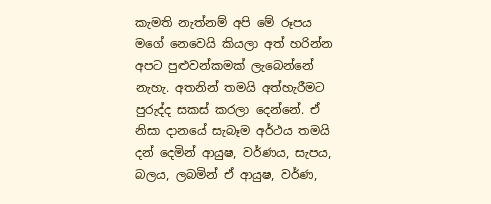කැමති නැත්නම් අපි මේ රූපය මගේ නෙවෙයි කියලා අත් හරින්න අපට පුළුවන්කමක් ලැබෙන්නේ නැහැ. අතනින් තමයි අත්හැරීමට පුරුද්ද සකස් කරලා දෙන්නේ. ඒ නිසා දානයේ සැබෑම අර්ථය තමයි දන් දෙමින් ආයුෂ, වර්ණය, සැපය, බලය, ලබමින් ඒ ආයුෂ, වර්ණ,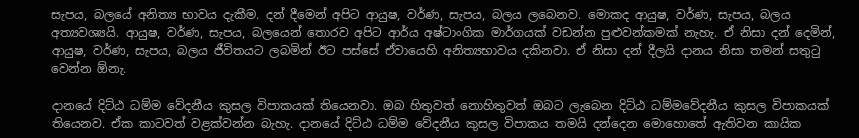සැපය, බලයේ අනිත්‍ය භාවය දැකීම. දන් දීමෙන් අපිට ආයුෂ, වර්ණ, සැපය, බලය ලබෙනව. මොකද ආයුෂ, වර්ණ, සැපය, බලය අත්‍යවශ්‍යයි. ආයුෂ, වර්ණ, සැපය, බලයෙන් තොරව අපිට ආර්ය අෂ්ටාංගික මාර්ගයක් වඩන්න පුළුවන්කමක් නැහැ. ඒ නිසා දන් දෙමින්, ආයුෂ, වර්ණ, සැපය, බලය ජීවිතයට ලබමින් ඊට පස්සේ ඒවායෙහි අනිත්‍යභාවය දකිනවා. ඒ නිසා දන් දීලයි දානය නිසා තමන් සතුටු වෙන්න ඕනැ.

දානයේ දිට්ඨ ධම්ම වේදනීය කුසල විපාකයක් තියෙනවා. ඔබ හිතුවත් නොහිතුවත් ඔබට ලැබෙන දිට්ඨ ධම්මවේදනීය කුසල විපාකයක් තියෙනව. ඒක කාටවත් වළක්වන්න බැහැ. දානයේ දිට්ඨ ධම්ම වේදනීය කුසල විපාකය තමයි දන්දෙන මොහොතේ ඇතිවන කායික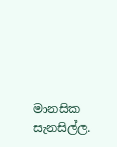මානසික සැනසිල්ල.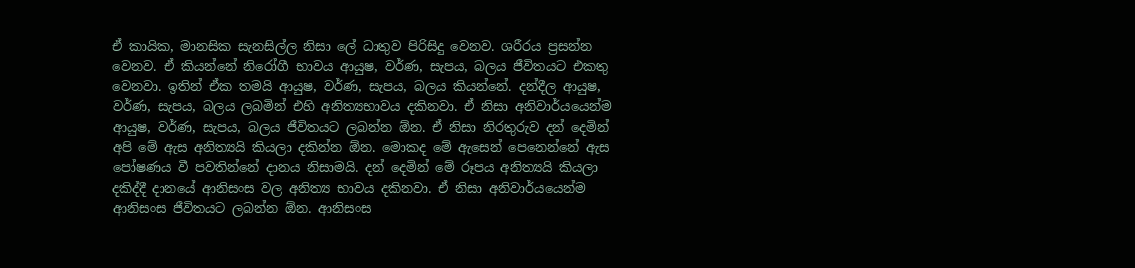ඒ කායික, මානසික සැනසිල්ල නිසා ලේ ධාතුව පිරිසිදු වෙනව. ශරීරය ප්‍රසන්න වෙනව. ඒ කියන්නේ නිරෝගී භාවය ආයුෂ, වර්ණ, සැපය, බලය ජීවිතයට එකතු වෙනවා. ඉතින් ඒක තමයි ආයුෂ, වර්ණ, සැපය, බලය කියන්නේ. දන්දීල ආයුෂ, වර්ණ, සැපය, බලය ලබමින් එහි අනිත්‍යභාවය දකිනවා. ඒ නිසා අනිවාර්යයෙන්ම ආයුෂ, වර්ණ, සැපය, බලය ජීවිතයට ලබන්න ඕන. ඒ නිසා නිරතුරුව දන් දෙමින් අපි මේ ඇස අනිත්‍යයි කියලා දකින්න ඕන. මොකද මේ ඇසෙන් පෙනෙන්නේ ඇස පෝෂණය වී පවතින්නේ දානය නිසාමයි. දන් දෙමින් මේ රූපය අනිත්‍යයි කියලා දකිද්දී දානයේ ආනිසංස වල අනිත්‍ය භාවය දකිනවා. ඒ නිසා අනිවාර්යයෙන්ම ආනිසංස ජීවිතයට ලබන්න ඕන. ආනිසංස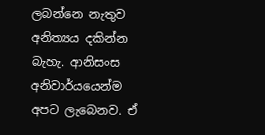ලබන්නෙ නැතුව අනිත්‍යය දකින්න බැහැ. ආනිසංස අනිවාර්යයෙන්ම අපට ලැබෙනව. ඒ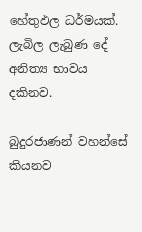හේතුඵල ධර්මයක්. ලැබිල ලැබුණ දේ අනිත්‍ය භාවය දකිනව.

බුදුරජාණන් වහන්සේ කියනව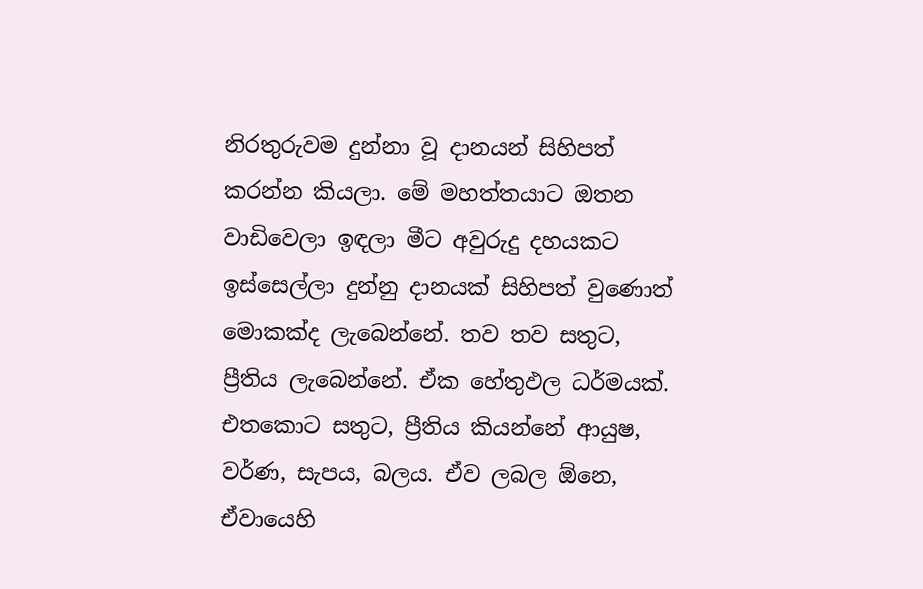නිරතුරුවම දුන්නා වූ දානයන් සිහිපත් කරන්න කියලා. මේ මහත්තයාට ඔතන වාඩිවෙලා ඉඳලා මීට අවුරුදු දහයකට ඉස්සෙල්ලා දුන්නු දානයක් සිහිපත් වුණොත් මොකක්ද ලැබෙන්නේ. තව තව සතුට, ප්‍රීතිය ලැබෙන්නේ. ඒක හේතුඵල ධර්මයක්. එතකොට සතුට, ප්‍රීතිය කියන්නේ ආයුෂ, වර්ණ, සැපය, බලය. ඒව ලබල ඕනෙ, ඒවායෙහි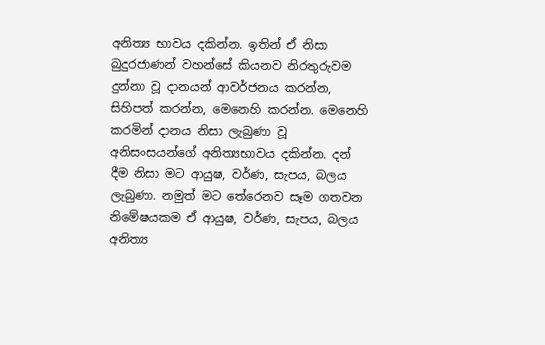අනිත්‍ය භාවය දකින්න. ඉතින් ඒ නිසා බුදුරජාණන් වහන්සේ කියනව නිරතුරුවම දුන්නා වූ දානයන් ආවර්ජනය කරන්න, සිහිපත් කරන්න, මෙනෙහි කරන්න. මෙනෙහි කරමින් දානය නිසා ලැබුණා වූ අනිසංසයන්ගේ අනිත්‍යභාවය දකින්න. දන් දීම නිසා මට ආයුෂ, වර්ණ, සැපය, බලය ලැබුණා. නමුත් මට තේරෙනව සෑම ගතවන නිමේෂයකම ඒ ආයුෂ, වර්ණ, සැපය, බලය අනිත්‍ය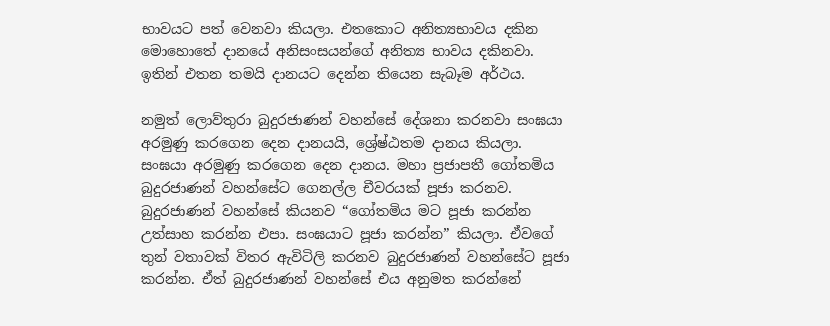භාවයට පත් වෙනවා කියලා. එතකොට අනිත්‍යභාවය දකින මොහොතේ දානයේ අනිසංසයන්ගේ අනිත්‍ය භාවය දකිනවා. ඉතින් එතන තමයි දානයට දෙන්න තියෙන සැබෑම අර්ථය.

නමුත් ලොව්තුරා බුදුරජාණන් වහන්සේ දේශනා කරනවා සංඝයා අරමුණු කරගෙන දෙන දානයයි, ශ්‍රේෂ්ඨතම දානය කියලා. සංඝයා අරමුණු කරගෙන දෙන දානය. මහා ප්‍රජාපතී ගෝතමිය බුදුරජාණන් වහන්සේට ගෙනල්ල චීවරයක් පූජා කරනව. බුදුරජාණන් වහන්සේ කියනව “ගෝතමිය මට පූජා කරන්න උත්සාහ කරන්න එපා. සංඝයාට පූජා කරන්න” කියලා. ඒවගේ තුන් වතාවක් විතර ඇවිටිලි කරනව බුදුරජාණන් වහන්සේට පූජා කරන්න. ඒත් බුදුරජාණන් වහන්සේ එය අනුමත කරන්නේ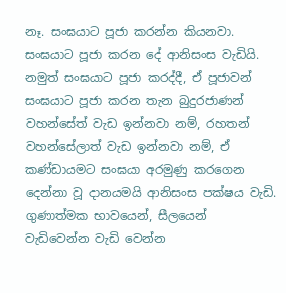නෑ. සංඝයාට පූජා කරන්න කියනවා. සංඝයාට පූජා කරන දේ ආනිසංස වැඩියි. නමුත් සංඝයාට පූජා කරද්දී, ඒ පූජාවන් සංඝයාට පූජා කරන තැන බුදුරජාණන් වහන්සේත් වැඩ ඉන්නවා නම්, රහතන් වහන්සේලාත් වැඩ ඉන්නවා නම්, ඒ කණ්ඩායමට සංඝයා අරමුණු කරගෙන දෙන්නා වූ දානයමයි ආනිසංස පක්ෂය වැඩි. ගුණාත්මක භාවයෙන්, සීලයෙන් වැඩිවෙන්න වැඩි වෙන්න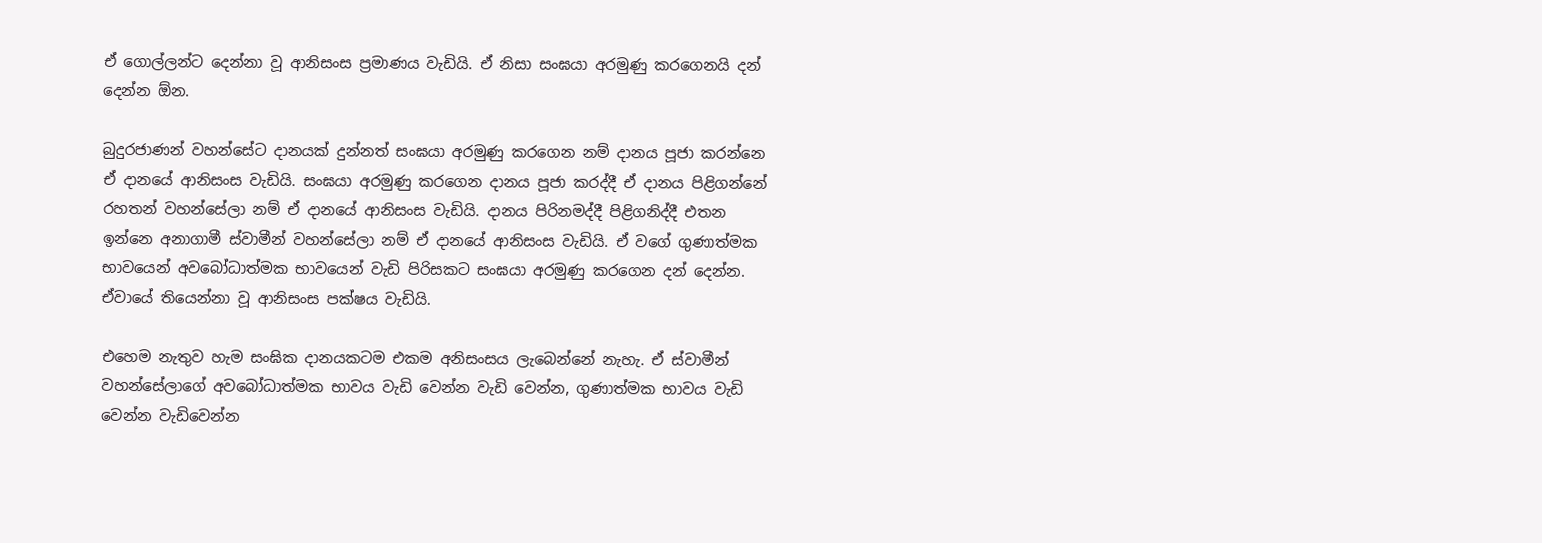ඒ ගොල්ලන්ට දෙන්නා වූ ආනිසංස ප්‍රමාණය වැඩියි. ඒ නිසා සංඝයා අරමුණු කරගෙනයි දන් දෙන්න ඕන.

බුදුරජාණන් වහන්සේට දානයක් දුන්නත් සංඝයා අරමුණු කරගෙන නම් දානය පූජා කරන්නෙ ඒ දානයේ ආනිසංස වැඩියි. සංඝයා අරමුණු කරගෙන දානය පූජා කරද්දී ඒ දානය පිළිගන්නේ රහතන් වහන්සේලා නම් ඒ දානයේ ආනිසංස වැඩියි. දානය පිරිනමද්දී පිළිගනිද්දී එතන ඉන්නෙ අනාගාමී ස්වාමීන් වහන්සේලා නම් ඒ දානයේ ආනිසංස වැඩියි. ඒ වගේ ගුණාත්මක භාවයෙන් අවබෝධාත්මක භාවයෙන් වැඩි පිරිසකට සංඝයා අරමුණු කරගෙන දන් දෙන්න. ඒවායේ තියෙන්නා වූ ආනිසංස පක්ෂය වැඩියි.

එහෙම නැතුව හැම සංඝික දානයකටම එකම අනිසංසය ලැබෙන්නේ නැහැ. ඒ ස්වාමීන් වහන්සේලාගේ අවබෝධාත්මක භාවය වැඩි වෙන්න වැඩි වෙන්න, ගුණාත්මක භාවය වැඩි වෙන්න වැඩිවෙන්න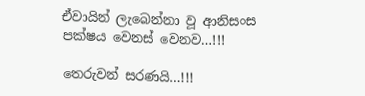ඒවායින් ලැබෙන්නා වූ ආනිසංස පක්ෂය වෙනස් වෙනව…!!!

තෙරුවන් සරණයි…!!!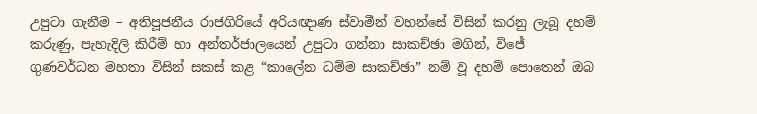උපුටා ගැනීම – අතිපූජනීය රාජගිරියේ අරියඥාණ ස්වාමීන් වහන්සේ විසින් කරනු ලැබූ දහම් කරුණු, පැහැදිලි කිරීම් හා අන්තර්ජාලයෙන් උපුටා ගන්නා සාකච්ඡා මගින්, විජේ ගුණවර්ධන මහතා විසින් සකස් කළ “කාලේන ධම්ම සාකච්ඡා” නම් වූ දහම් පොතෙන් ඔබ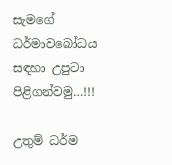සැමගේ ධර්මාවබෝධය සඳහා උපුටා පිළිගන්වමු…!!!

උතුම් ධර්ම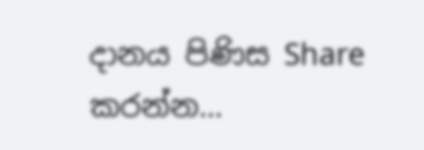දානය පිණිස Share කරන්න…